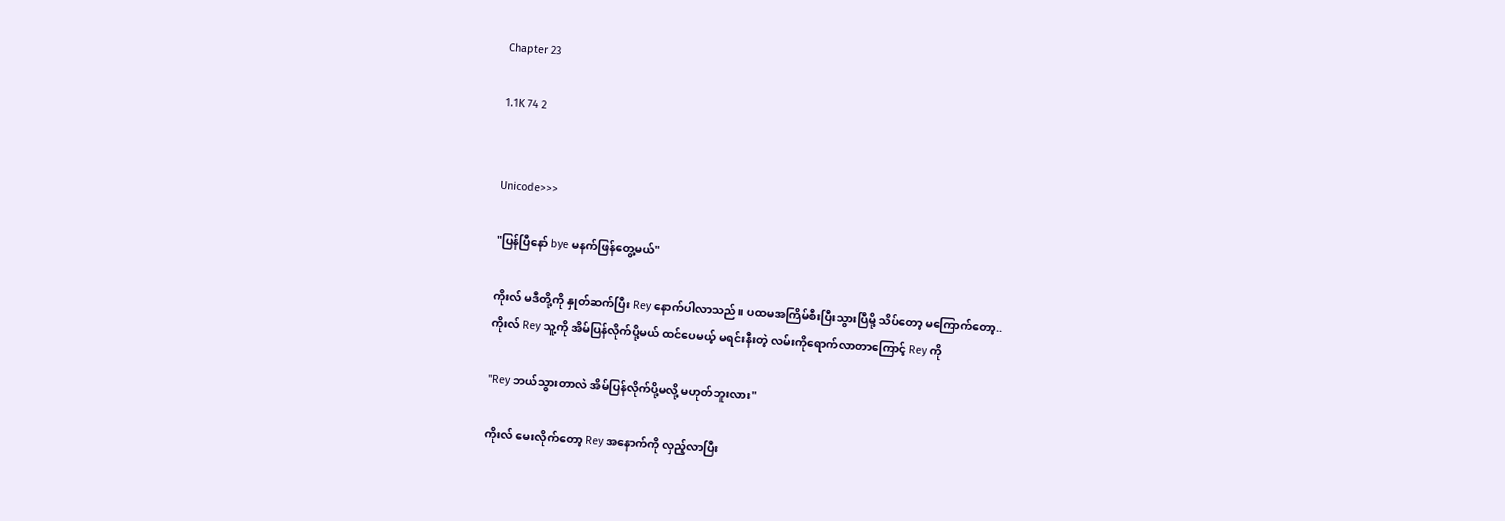Chapter 23

1.1K 74 2


Unicode>>>

"ပြန်ပြီနော် bye မနက်ဖြန်တွေ့မယ်"

ကိုးလ် မဒီတို့ကို နှုတ်ဆက်ပြီး Rey နောက်ပါလာသည်။ ပထမအကြိမ်စီးပြီးသွားပြီမို့ သိပ်တော့ မကြောက်တော့..
ကိုးလ် Rey သူ့ကို အိမ်ပြန်လိုက်ပို့မယ် ထင်ပေမယ့် မရင်းနီးတဲ့ လမ်းကိုရောက်လာတာကြောင့် Rey ကို

"Rey ဘယ်သွားတာလဲ အိမ်ပြန်လိုက်ပို့မလို့ မဟုတ်ဘူးလား"

ကိုးလ် မေးလိုက်တော့ Rey အနောက်ကို လှည့်လာပြီး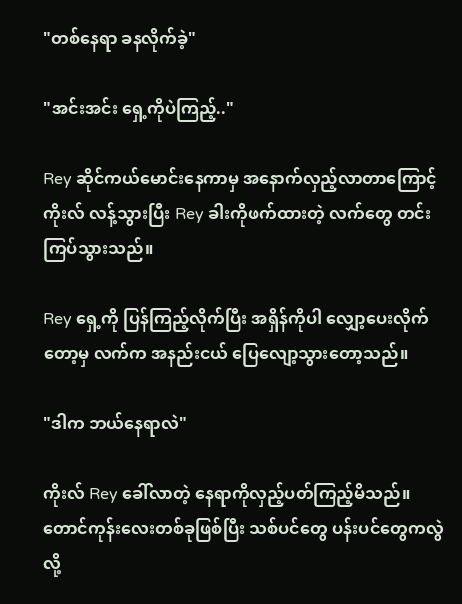"တစ်နေရာ ခနလိုက်ခဲ့"

"အင်းအင်း ရှေ့ကိုပဲကြည့်.."

Rey ဆိုင်ကယ်မောင်းနေကာမှ အနောက်လှည့်လာတာကြောင့် ကိုးလ် လန့်သွားပြီး Rey ခါးကိုဖက်ထားတဲ့ လက်တွေ တင်းကြပ်သွားသည်။

Rey ရှေ့ကို ပြန်ကြည့်လိုက်ပြီး အရှိန်ကိုပါ လျှော့ပေးလိုက်တော့မှ လက်က အနည်းငယ် ပြေလျော့သွားတော့သည်။

"ဒါက ဘယ်နေရာလဲ"

ကိုးလ် Rey ခေါ်လာတဲ့ နေရာကိုလှည့်ပတ်ကြည့်မိသည်။ တောင်ကုန်းလေးတစ်ခုဖြစ်ပြီး သစ်ပင်တွေ ပန်းပင်တွေကလွဲလို့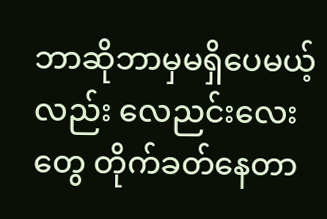ဘာဆိုဘာမှမရှိပေမယ့်လည်း လေညင်းလေးတွေ တိုက်ခတ်နေတာ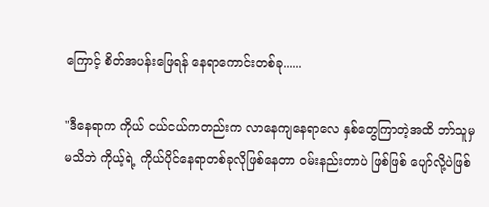ကြောင့် စိတ်အပန်းဖြေရန် နေရာကောင်းတစ်ခု......

"ဒီနေရာက ကိုယ် ငယ်ငယ်ကတည်းက လာနေကျနေရာလေ နှစ်တွေကြာတဲ့အထိ ဘာ်သူမှမသိဘဲ ကိုယ့်ရဲ့ ကိုယ်ပိုင်နေရာတစ်ခုလိုဖြစ်နေတာ ဝမ်းနည်းတာပဲ ဖြစ်ဖြစ် ပျော်လို့ပဲဖြစ်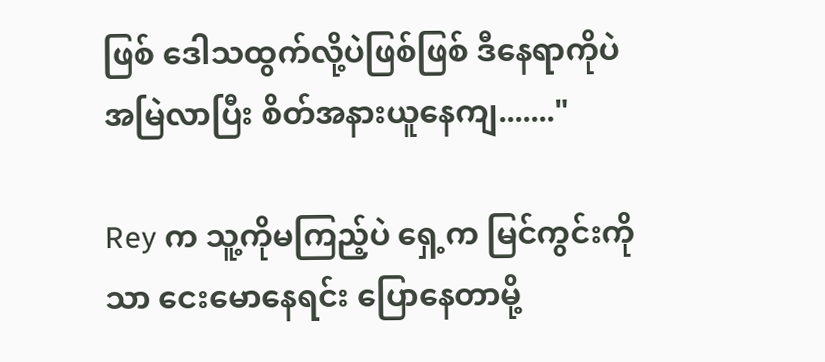ဖြစ် ဒေါသထွက်လို့ပဲဖြစ်ဖြစ် ဒီနေရာကိုပဲ အမြဲလာပြီး စိတ်အနားယူနေကျ......."

Rey က သူ့ကိုမကြည့်ပဲ ရှေ့က မြင်ကွင်းကိုသာ ငေးမောနေရင်း ပြောနေတာမို့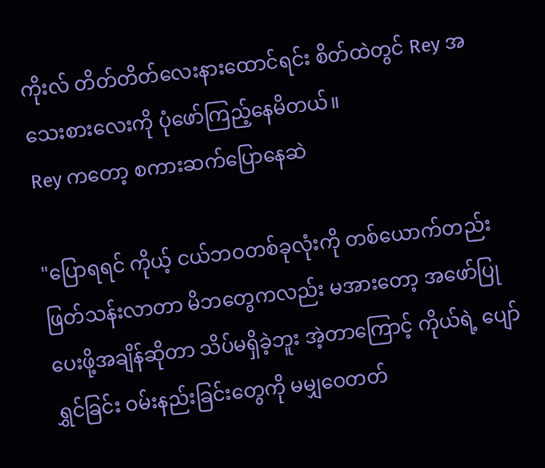ကိုးလ် တိတ်တိတ်လေးနားထောင်ရင်း စိတ်ထဲတွင် Rey အသေးစားလေးကို ပုံဖော်ကြည့်နေမိတယ်။
Rey ကတော့ စကားဆက်ပြောနေဆဲ

"ပြောရရင် ကိုယ့် ငယ်ဘဝတစ်ခုလုံးကို တစ်ယောက်တည်းဖြတ်သန်းလာတာ မိဘတွေကလည်း မအားတော့ အဖော်ပြုပေးဖို့အချိန်ဆိုတာ သိပ်မရှိခဲ့ဘူး အဲ့တာကြောင့် ကိုယ်ရဲ့ ပျော်ရွှင်ခြင်း ဝမ်းနည်းခြင်းတွေကို မမျှဝေတတ်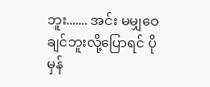ဘူး....... အင်း မမျှဝေချင်ဘူးလို့ပြောရင် ပိုမှန်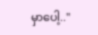မှာပေါ့.."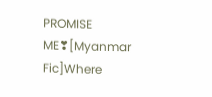PROMISE ME❣[Myanmar Fic]Where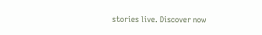stories live. Discover now